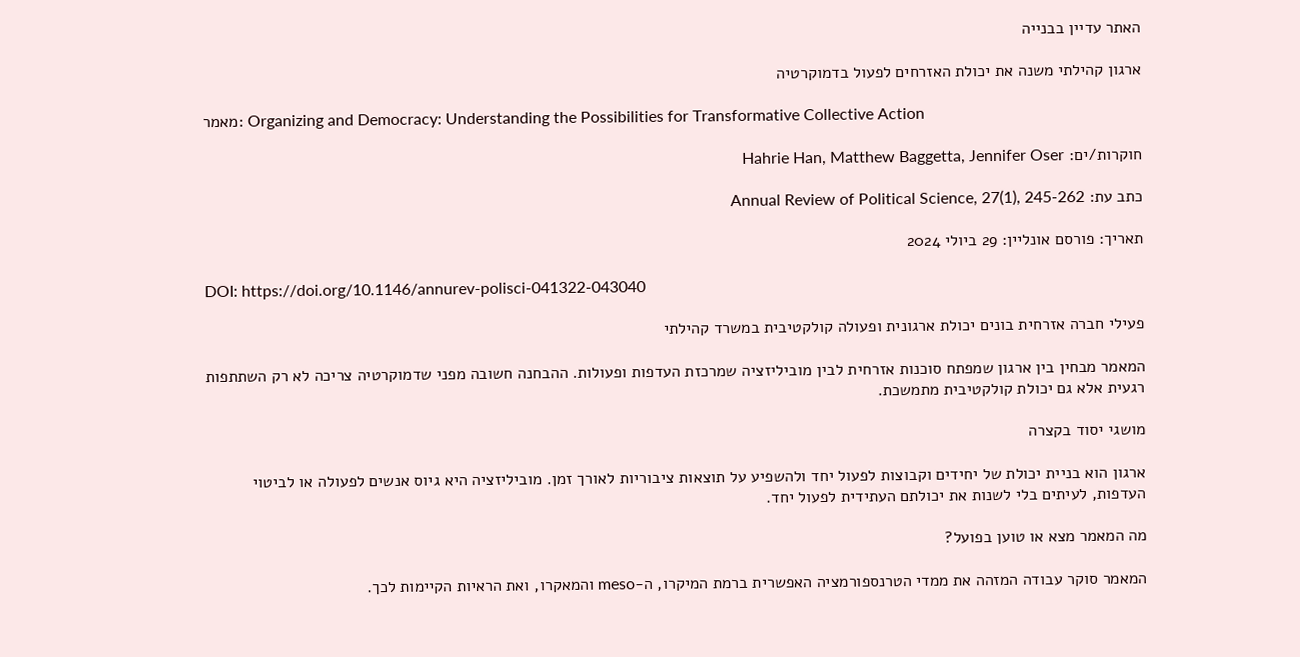האתר עדיין בבנייה

ארגון קהילתי משנה את יכולת האזרחים לפעול בדמוקרטיה

מאמר: Organizing and Democracy: Understanding the Possibilities for Transformative Collective Action

חוקרות/ים: Hahrie Han, Matthew Baggetta, Jennifer Oser

כתב עת: Annual Review of Political Science, 27(1), 245-262

תאריך: פורסם אונליין: 29 ביולי 2024

DOI: https://doi.org/10.1146/annurev-polisci-041322-043040

פעילי חברה אזרחית בונים יכולת ארגונית ופעולה קולקטיבית במשרד קהילתי

המאמר מבחין בין ארגון שמפתח סוכנות אזרחית לבין מוביליזציה שמרכזת העדפות ופעולות. ההבחנה חשובה מפני שדמוקרטיה צריכה לא רק השתתפות רגעית אלא גם יכולת קולקטיבית מתמשכת.

מושגי יסוד בקצרה

ארגון הוא בניית יכולת של יחידים וקבוצות לפעול יחד ולהשפיע על תוצאות ציבוריות לאורך זמן. מוביליזציה היא גיוס אנשים לפעולה או לביטוי העדפות, לעיתים בלי לשנות את יכולתם העתידית לפעול יחד.

מה המאמר מצא או טוען בפועל?

המאמר סוקר עבודה המזהה את ממדי הטרנספורמציה האפשרית ברמת המיקרו, ה-meso והמאקרו, ואת הראיות הקיימות לכך.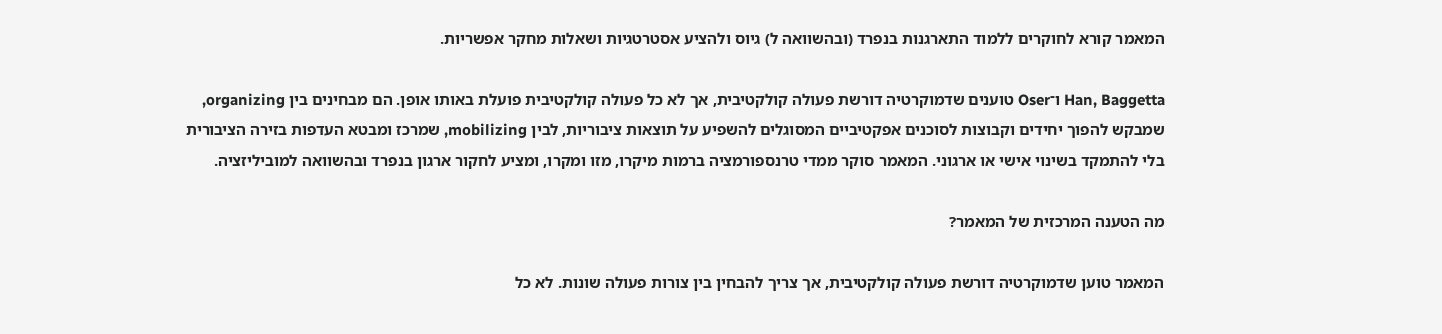המאמר קורא לחוקרים ללמוד התארגנות בנפרד (ובהשוואה ל) גיוס ולהציע אסטרטגיות ושאלות מחקר אפשריות.

Han, Baggetta ו־Oser טוענים שדמוקרטיה דורשת פעולה קולקטיבית, אך לא כל פעולה קולקטיבית פועלת באותו אופן. הם מבחינים בין organizing, שמבקש להפוך יחידים וקבוצות לסוכנים אפקטיביים המסוגלים להשפיע על תוצאות ציבוריות, לבין mobilizing, שמרכז ומבטא העדפות בזירה הציבורית בלי להתמקד בשינוי אישי או ארגוני. המאמר סוקר ממדי טרנספורמציה ברמות מיקרו, מזו ומקרו, ומציע לחקור ארגון בנפרד ובהשוואה למוביליזציה.

מה הטענה המרכזית של המאמר?

המאמר טוען שדמוקרטיה דורשת פעולה קולקטיבית, אך צריך להבחין בין צורות פעולה שונות. לא כל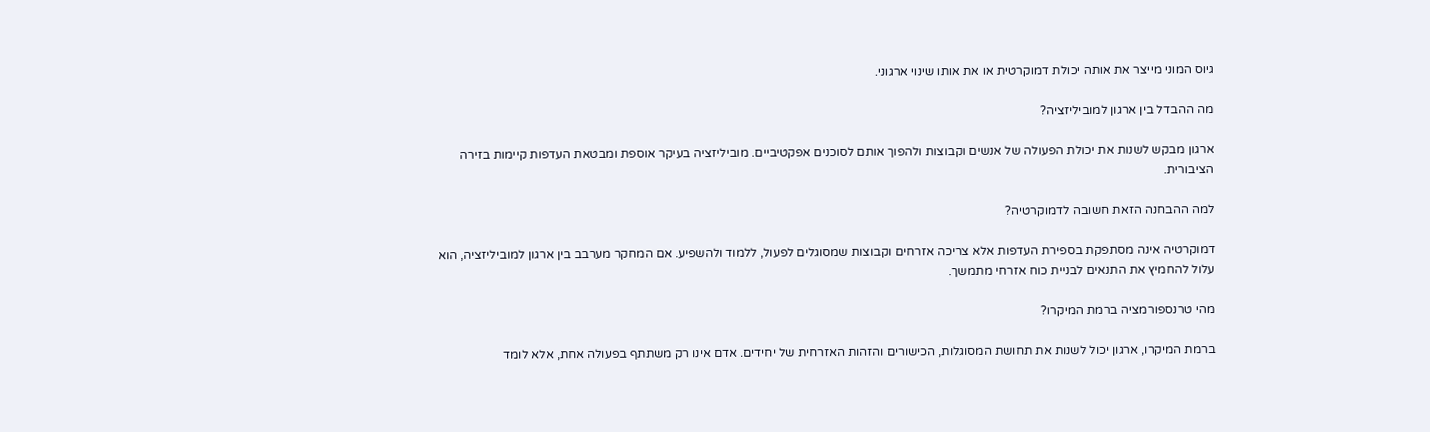גיוס המוני מייצר את אותה יכולת דמוקרטית או את אותו שינוי ארגוני.

מה ההבדל בין ארגון למוביליזציה?

ארגון מבקש לשנות את יכולת הפעולה של אנשים וקבוצות ולהפוך אותם לסוכנים אפקטיביים. מוביליזציה בעיקר אוספת ומבטאת העדפות קיימות בזירה הציבורית.

למה ההבחנה הזאת חשובה לדמוקרטיה?

דמוקרטיה אינה מסתפקת בספירת העדפות אלא צריכה אזרחים וקבוצות שמסוגלים לפעול, ללמוד ולהשפיע. אם המחקר מערבב בין ארגון למוביליזציה, הוא עלול להחמיץ את התנאים לבניית כוח אזרחי מתמשך.

מהי טרנספורמציה ברמת המיקרו?

ברמת המיקרו, ארגון יכול לשנות את תחושת המסוגלות, הכישורים והזהות האזרחית של יחידים. אדם אינו רק משתתף בפעולה אחת, אלא לומד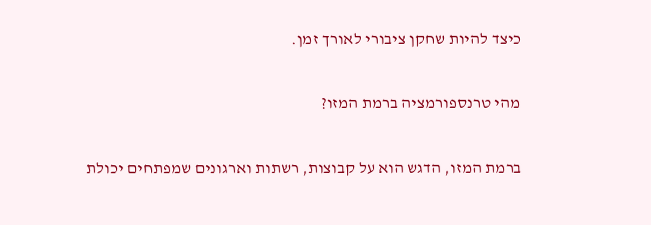כיצד להיות שחקן ציבורי לאורך זמן.

מהי טרנספורמציה ברמת המזו?

ברמת המזו, הדגש הוא על קבוצות, רשתות וארגונים שמפתחים יכולת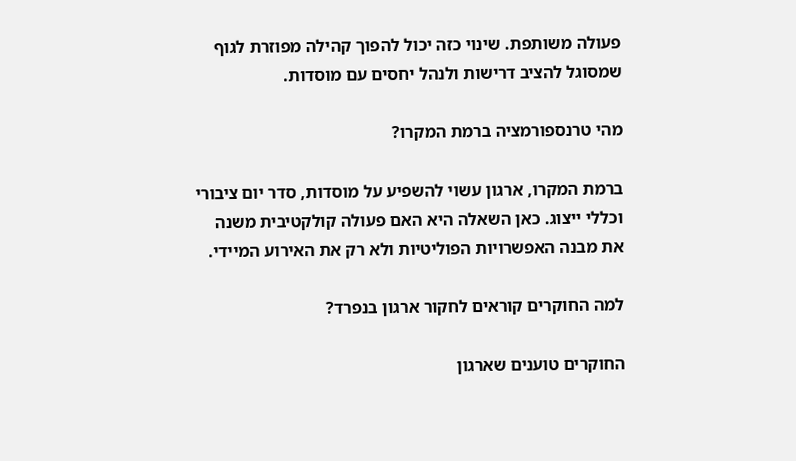פעולה משותפת. שינוי כזה יכול להפוך קהילה מפוזרת לגוף שמסוגל להציב דרישות ולנהל יחסים עם מוסדות.

מהי טרנספורמציה ברמת המקרו?

ברמת המקרו, ארגון עשוי להשפיע על מוסדות, סדר יום ציבורי וכללי ייצוג. כאן השאלה היא האם פעולה קולקטיבית משנה את מבנה האפשרויות הפוליטיות ולא רק את האירוע המיידי.

למה החוקרים קוראים לחקור ארגון בנפרד?

החוקרים טוענים שארגון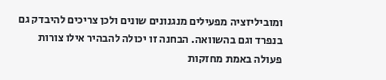ומוביליזציה מפעילים מנגנונים שונים ולכן צריכים להיבדק גם בנפרד וגם בהשוואה. הבחנה זו יכולה להבהיר אילו צורות פעולה באמת מחזקות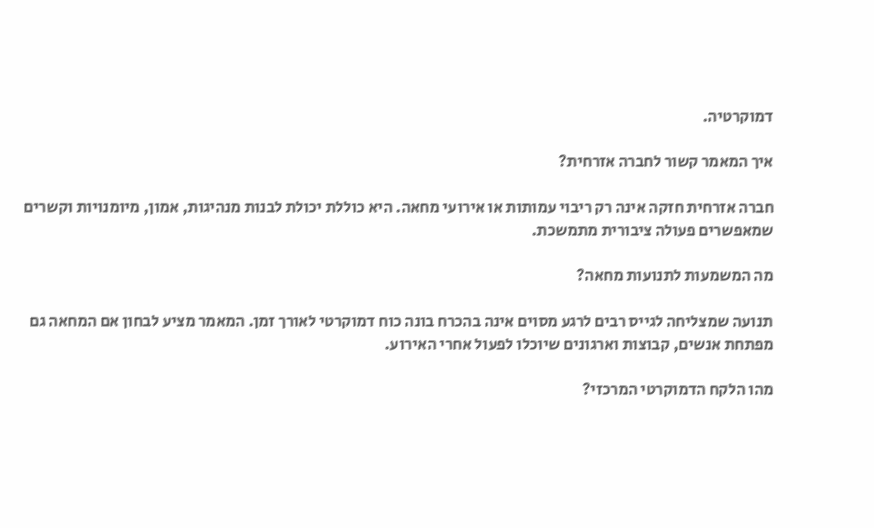דמוקרטיה.

איך המאמר קשור לחברה אזרחית?

חברה אזרחית חזקה אינה רק ריבוי עמותות או אירועי מחאה. היא כוללת יכולת לבנות מנהיגות, אמון, מיומנויות וקשרים שמאפשרים פעולה ציבורית מתמשכת.

מה המשמעות לתנועות מחאה?

תנועה שמצליחה לגייס רבים לרגע מסוים אינה בהכרח בונה כוח דמוקרטי לאורך זמן. המאמר מציע לבחון אם המחאה גם מפתחת אנשים, קבוצות וארגונים שיוכלו לפעול אחרי האירוע.

מהו הלקח הדמוקרטי המרכזי?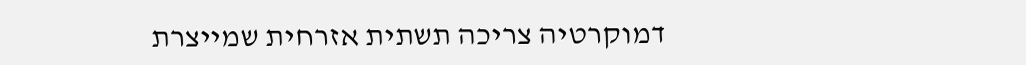דמוקרטיה צריכה תשתית אזרחית שמייצרת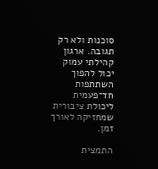סוכנות ולא רק תגובה. ארגון קהילתי עמוק יכול להפוך השתתפות חד־פעמית ליכולת ציבורית שמחזיקה לאורך זמן.

התמצית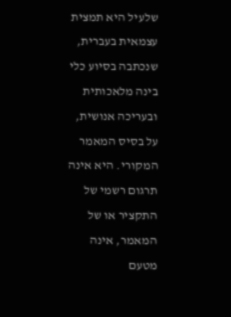שלעיל היא תמצית עצמאית בעברית, שנכתבה בסיוע כלי בינה מלאכותית ובעריכה אנושית, על בסיס המאמר המקורי. היא אינה תרגום רשמי של התקציר או של המאמר, אינה מטעם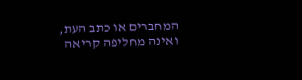המחברים או כתב העת, ואינה מחליפה קריאה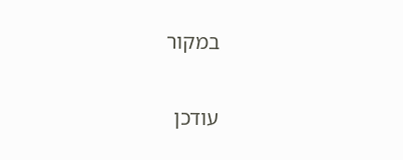במקור

עודכן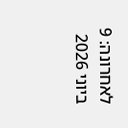לאחרונה: 9 ביוני 2026